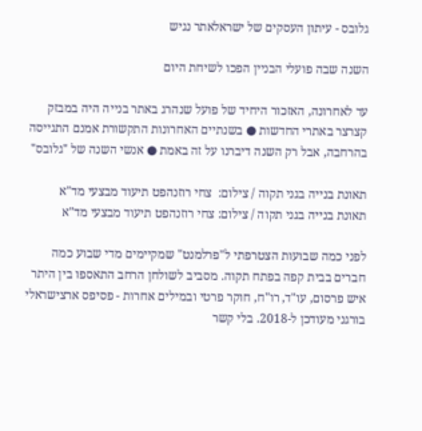גלובס - עיתון העסקים של ישראלאתר נגיש

השנה שבה פועלי הבניין הפכו לשיחת היום

עד לאחרונה, האזכור היחיד של פועל שנהרג באתר בנייה היה במבזק קצרצר באתרי החדשות ● בשנתיים האחרונות התקשורת אמנם התגייסה בהרחבה, אבל רק השנה דיברנו על זה באמת ● אנשי השנה של "גלובס"

תאונת בנייה בגני תקוה / צילום:  צחי רוזנהפט תיעוד מבצעי מד"א
תאונת בנייה בגני תקוה / צילום: צחי רוזנהפט תיעוד מבצעי מד"א

לפני כמה שבועות הצטרפתי ל"פרלמנט" שמקיימים מדי שבוע כמה חברים בבית קפה בפתח תקוה. מסביב לשולחן הרחב התאספו בין היתר איש פרסום, עו"ד, רו"ח, חוקר פרטי ובמילים אחרות - פסיפס ארצישראלי בורגני מעודכן ל-2018. בלי קשר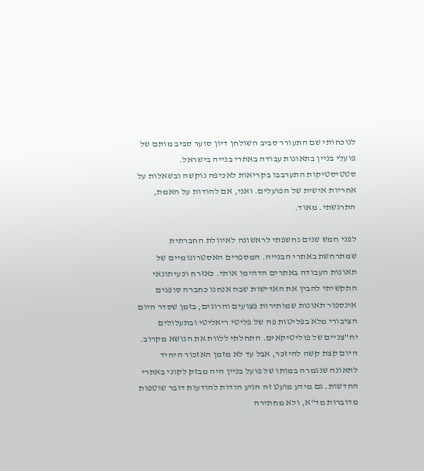לנוכחותי שם התעורר סביב השולחן דיון סוער סביב מותם של פועלי בניין בתאונות עבודה באתרי בנייה בישראל. סטטיסטיקות התערבבו בקריאות לאכיפה נוקשה ובשאלות על אחריות אישית של הפועלים. ואני, אם להודות על האמת, התרגשתי. מאוד.

לפני חמש שנים נחשפתי לראשונה לאיוולת החברתית שמתרחשת באתרי הבנייה. המספרים האסטרונומיים של תאונות העבודה באתרים הדהימו אותי. כאזרח וכעיתונאי התקשיתי להבין את האדישות שבה אנחנו כחברה סופגים אינספור תאונות שמותירות פצועים והרוגים, בזמן שסדר היום הציבורי מלא בפליטות פה של פליטי ריאליטי ובתעלולים יח"צניים של פוליטיקאים. התחלתי ללוות את הנושא מקרוב. היום קצת קשה להיזכר, אבל עד לא מזמן האזכור היחיד לתאונה שנגמרה במותו של פועל בניין היה מבזק לקוני באתרי החדשות. גם מידע מועט זה הגיע הודות להודעות דובר שוטפות מדוברות מד"א, ולא מחתירה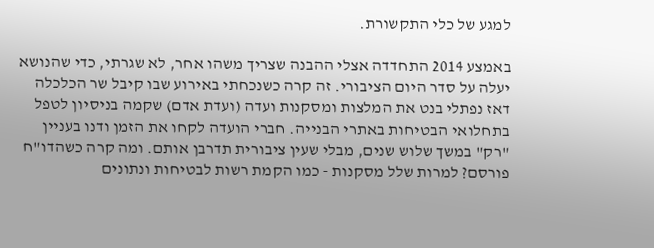למגע של כלי התקשורת.

באמצע 2014 התחדדה אצלי ההבנה שצריך משהו אחר, לא שגרתי, כדי שהנושא יעלה על סדר היום הציבורי. זה קרה כשנכחתי באירוע שבו קיבל שר הכלכלה דאז נפתלי בנט את המלצות ומסקנות ועדה (ועדת אדם) שקמה בניסיון לטפל בתחלואי הבטיחות באתרי הבנייה. חברי הועדה לקחו את הזמן ודנו בעניין "רק" במשך שלוש שנים, מבלי שעין ציבורית תדרבן אותם. ומה קרה כשהדו"ח פורסם? למרות שלל מסקנות - כמו הקמת רשות לבטיחות ונתונים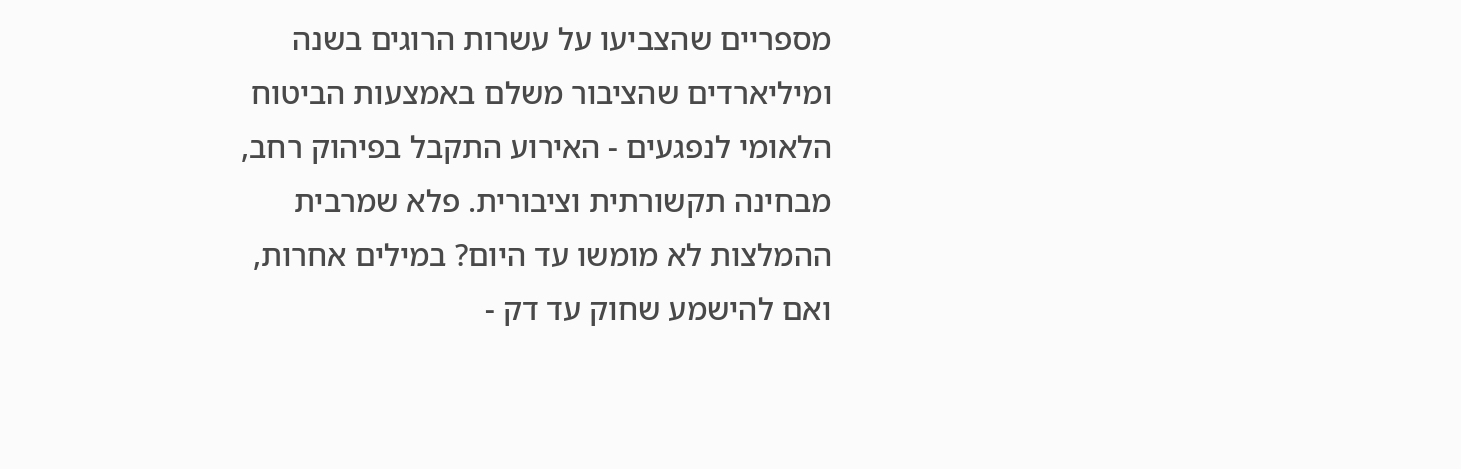מספריים שהצביעו על עשרות הרוגים בשנה ומיליארדים שהציבור משלם באמצעות הביטוח הלאומי לנפגעים - האירוע התקבל בפיהוק רחב, מבחינה תקשורתית וציבורית. פלא שמרבית ההמלצות לא מומשו עד היום? במילים אחרות, ואם להישמע שחוק עד דק -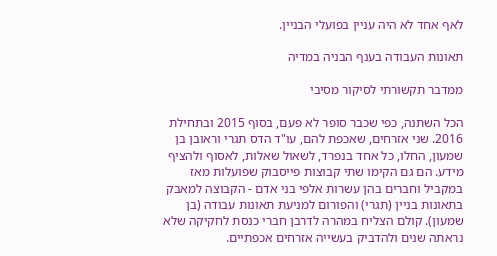לאף אחד לא היה עניין בפועלי הבניין.

תאונות העבודה בענף הבניה במדיה

ממדבר תקשורתי לסיקור מסיבי

הכל השתנה, כפי שכבר סופר לא פעם, בסוף 2015 ובתחילת 2016. שני אזרחים, שאכפת להם, עו"ד הדס תגרי וראובן בן שמעון, החלו, כל אחד בנפרד, לשאול שאלות, לאסוף ולהציף מידע. הם גם הקימו שתי קבוצות פייסבוק שפועלות מאז במקביל וחברים בהן עשרות אלפי בני אדם - הקבוצה למאבק בתאונות בניין (תגרי) והפורום למניעת תאונות עבודה (בן שמעון). קולם הצליח במהרה לדרבן חברי כנסת לחקיקה שלא נראתה שנים ולהדביק בעשייה אזרחים אכפתיים.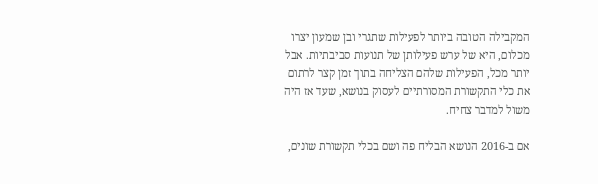המקבילה הטובה ביותר לפעילות שתגרי ובן שמעון יצרו מכלום, היא של ערש פעילותן של תנועות סביבתיות. אבל יותר מכל, הפעילות שלהם הצליחה בתוך זמן קצר לרתום את כלי התקשורת המסורתיים לעסוק בנושא, שעד אז היה משול למדבר צחיח.

אם ב-2016 הנושא הבליח פה ושם בכלי תקשורת שונים,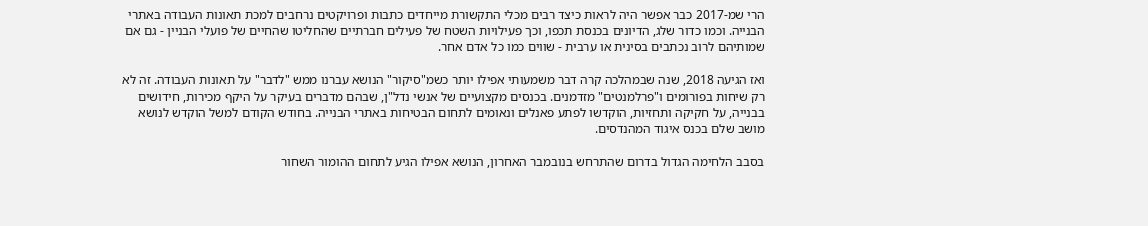הרי שמ-2017 כבר אפשר היה לראות כיצד רבים מכלי התקשורת מייחדים כתבות ופרויקטים נרחבים למכת תאונות העבודה באתרי הבנייה. וכמו כדור שלג, הדיונים בכנסת תכפו, וכך פעילויות השטח של פעילים חברתיים שהחליטו שהחיים של פועלי הבניין - גם אם שמותיהם לרוב נכתבים בסינית או ערבית - שווים כמו כל אדם אחר.

ואז הגיעה 2018, שנה שבמהלכה קרה דבר משמעותי אפילו יותר כשמ"סיקור" הנושא עברנו ממש "לדבר" על תאונות העבודה. זה לא רק שיחות בפורומים ו"פרלמנטים" מזדמנים. בכנסים מקצועיים של אנשי נדל"ן, שבהם מדברים בעיקר על היקף מכירות, חידושים בבנייה, על חקיקה ותחזיות, הוקדשו לפתע פאנלים ונאומים לתחום הבטיחות באתרי הבנייה. בחודש הקודם למשל הוקדש לנושא מושב שלם בכנס איגוד המהנדסים.

בסבב הלחימה הגדול בדרום שהתרחש בנובמבר האחרון, הנושא אפילו הגיע לתחום ההומור השחור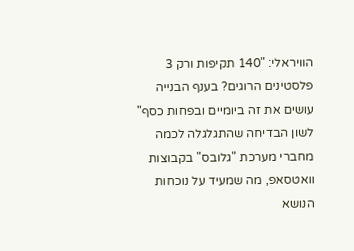הוויראלי: "140 תקיפות ורק 3 פלסטינים הרוגים? בענף הבנייה עושים את זה ביומיים ובפחות כסף" לשון הבדיחה שהתגלגלה לכמה מחברי מערכת "גלובס" בקבוצות וואטסאפ, מה שמעיד על נוכחות הנושא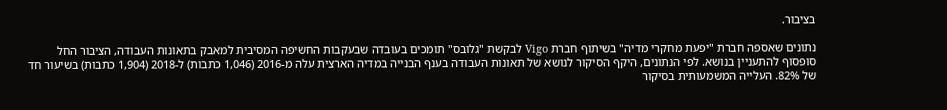בציבור.

נתונים שאספה חברת "יפעת מחקרי מדיה" בשיתוף חברת Vigo לבקשת "גלובס" תומכים בעובדה שבעקבות החשיפה המסיבית למאבק בתאונות העבודה, הציבור החל סופסוף להתעניין בנושא. לפי הנתונים, היקף הסיקור לנושא של תאונות העבודה בענף הבנייה במדיה הארצית עלה מ-2016 (1,046 כתבות) ל-2018 (1,904 כתבות) בשיעור חד של 82%. העלייה המשמעותית בסיקור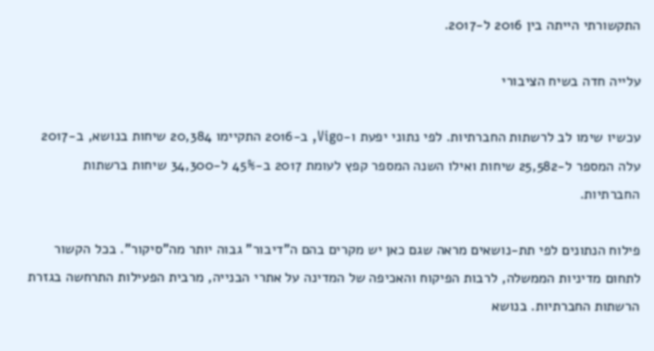התקשורתי הייתה בין 2016 ל-2017.

עלייה חדה בשיח הציבורי

עכשיו שימו לב לרשתות החברתיות. לפי נתוני יפעת ו-Vigo, ב-2016 התקיימו 20,384 שיחות בנושא, ב-2017 עלה המספר ל-25,582 שיחות ואילו השנה המספר קפץ לעומת 2017 ב-45% ל-34,300 שיחות ברשתות החברתיות.

פילוח הנתונים לפי תת-נושאים מראה שגם כאן יש מקרים בהם ה"דיבור" גבוה יותר מה"סיקור". בכל הקשור לתחום מדיניות הממשלה, לרבות הפיקוח והאכיפה של המדינה על אתרי הבנייה, מרבית הפעילות התרחשה בגזרת הרשתות החברתיות. בנושא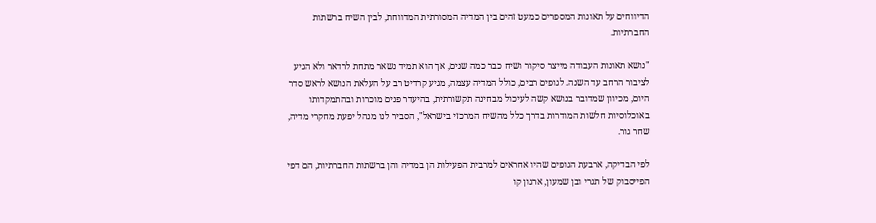הדיווחים על תאונות המספרים כמעט זהים בין המדיה המסורתית המדווחת, לבין השיח ברשתות החברתיות.

"נושא תאונות העבודה מייצר סיקור ושיח כבר כמה שנים, אך הוא תמיד נשאר מתחת לרדאר ולא הגיע לציבור הרחב עד השנה. לגופים רבים, כולל המדיה עצמה, מגיע קרדיט רב על העלאת הנושא לראש סדר היום, מכיוון שמדובר בנושא קשה לעיכול מבחינה תקשורתית, בהיעדר פנים מוכרות ובהתמקדותו באוכלוסיות חלשות המודרות בדרך כלל מהשיח המרכזי בישראל", הסביר לנו מנהל יפעת מחקרי מדיה, שחר גור.

לפי הבדיקה, ארבעת הגופים שהיו אחראים למרבית הפעילות הן במדיה והן ברשתות החברתיות, הם דפי הפייסבוק של תגרי ובן שמעון, ארגון קו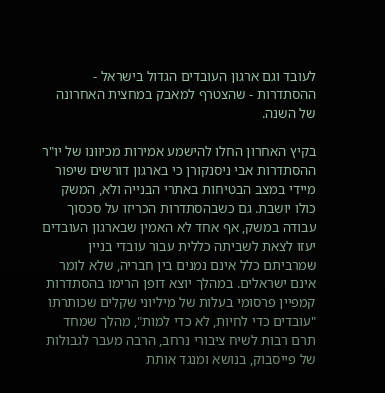לעובד וגם ארגון העובדים הגדול בישראל - ההסתדרות - שהצטרף למאבק במחצית האחרונה של השנה.

בקיץ האחרון החלו להישמע אמירות מכיוונו של יו"ר ההסתדרות אבי ניסנקורן כי בארגון דורשים שיפור מיידי במצב הבטיחות באתרי הבנייה ולא, המשק כולו יושבת. גם כשבהסתדרות הכריזו על סכסוך עבודה במשק, אף אחד לא האמין שבארגון העובדים יעזו לצאת לשביתה כללית עבור עובדי בניין שמרביתם כלל אינם נמנים בין חבריה, שלא לומר אינם ישראלים. במהלך יוצא דופן הרימו בהסתדרות קמפיין פרסומי בעלות של מיליוני שקלים שכותרתו "עובדים כדי לחיות, לא כדי למות", מהלך שמחד תרם רבות לשיח ציבורי נרחב, הרבה מעבר לגבולות של פייסבוק, בנושא ומנגד אותת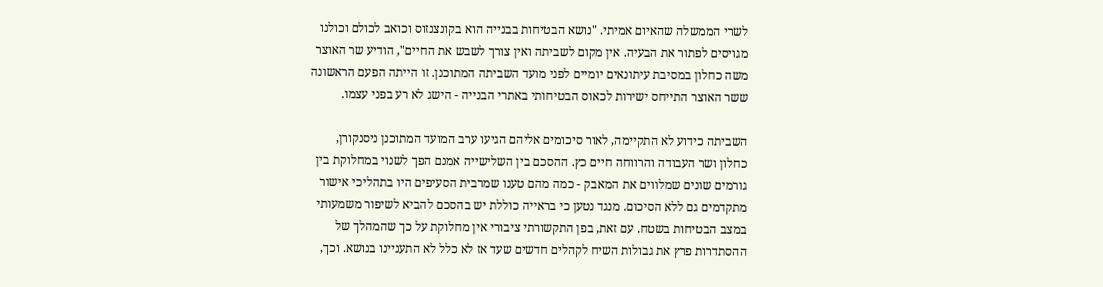לשרי הממשלה שהאיום אמיתי. "נושא הבטיחות בבנייה הוא בקונצנזוס וכואב לכולם וכולנו מגויסים לפתור את הבעיה. אין מקום לשביתה ואין צורך לשבש את החיים", הודיע שר האוצר משה כחלון במסיבת עיתונאים יומיים לפני מועד השביתה המתוכנן. זו הייתה הפעם הראשונה ששר האוצר התייחס ישירות לכאוס הבטיחותי באתרי הבנייה - הישג לא רע בפני עצמו.

השביתה כידוע לא התקיימה, לאור סיכומים אליהם הגיעו ערב המועד המתוכנן ניסנקורן, כחלון ושר העבודה והרווחה חיים כץ. ההסכם בין השלישייה אמנם הפך לשנוי במחלוקת בין גורמים שונים שמלווים את המאבק - כמה מהם טענו שמרבית הסעיפים היו בתהליכי אישור מתקדמים גם ללא הסיכום. מנגד נטען כי בראייה כוללת יש בהסכם להביא לשיפור משמעותי במצב הבטיחות בשטח. עם זאת, בפן התקשורתי ציבורי אין מחלוקת על כך שהמהלך של ההסתדרות פרץ את גבולות השיח לקהלים חדשים שעד אז לא כלל לא התעניינו בנושא. וכך,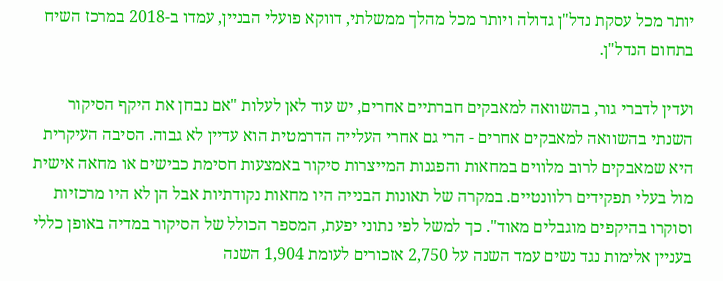יותר מכל עסקת נדל"ן גדולה ויותר מכל מהלך ממשלתי, דווקא פועלי הבניין, עמדו ב-2018 במרכז השיח בתחום הנדל"ן.

ועדין לדברי גור, בהשוואה למאבקים חברתיים אחרים, יש עוד לאן לעלות "אם נבחן את היקף הסיקור השנתי בהשוואה למאבקים אחרים - הרי גם אחרי העלייה הדרמטית הוא עדיין לא גבוה. הסיבה העיקרית היא שמאבקים לרוב מלווים במחאות והפגנות המייצרות סיקור באמצעות חסימת כבישים או מחאה אישית מול בעלי תפקידים רלוונטיים. במקרה של תאונות הבנייה היו מחאות נקודתיות אבל הן לא היו מרכזיות וסוקרו בהיקפים מוגבלים מאוד". כך למשל לפי נתוני יפעת, המספר הכולל של הסיקור במדיה באופן כללי בעניין אלימות נגד נשים עמד השנה על 2,750 אזכורים לעומת 1,904 השנה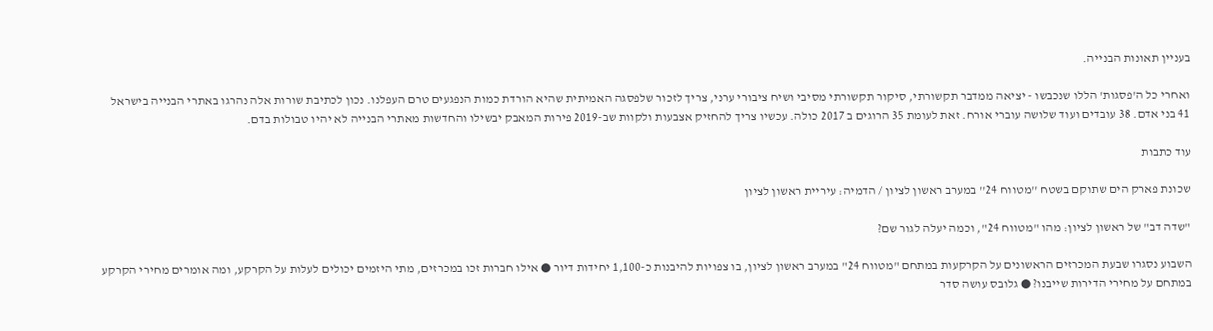בעניין תאונות הבנייה.

ואחרי כל ה'פסגות' הללו שנכבשו - יציאה ממדבר תקשורתי, סיקור תקשורתי מסיבי ושיח ציבורי ערני, צריך לזכור שלפסגה האמיתית שהיא הורדת כמות הנפגעים טרם העפלנו. נכון לכתיבת שורות אלה נהרגו באתרי הבנייה בישראל 41 בני אדם. 38 עובדים ועוד שלושה עוברי אורח. זאת לעומת 35 הרוגים ב 2017 כולה. עכשיו צריך להחזיק אצבעות ולקוות שב-2019 פירות המאבק יבשילו והחדשות מאתרי הבנייה לא יהיו טבולות בדם.

עוד כתבות

שכונת פארק הים שתוקם בשטח ''מטווח 24'' במערב ראשון לציון / הדמיה: עיריית ראשון לציון

"שדה דב" של ראשון לציון: מהו "מטווח 24", וכמה יעלה לגור שם?

השבוע נסגרו שבעת המכרזים הראשונים על הקרקעות במתחם "מטווח 24" במערב ראשון לציון, בו צפויות להיבנות כ-1,100 יחידות דיור ● אילו חברות זכו במכרזים, מתי היזמים יכולים לעלות על הקרקע, ומה אומרים מחירי הקרקע במתחם על מחירי הדירות שייבנו? ● גלובס עושה סדר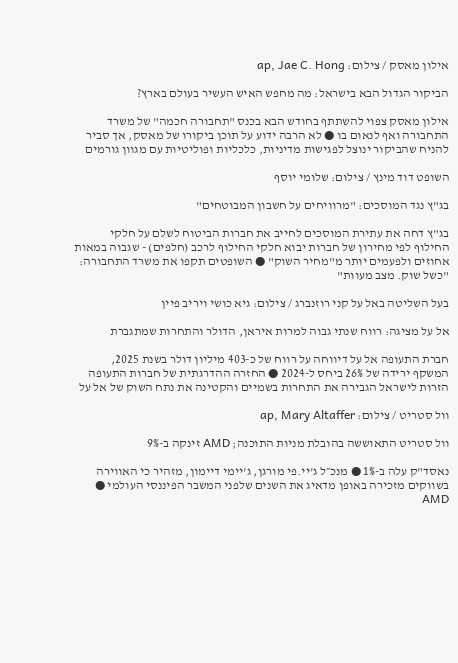אילון מאסק / צילום: ap, Jae C. Hong

הביקור הגדול הבא בישראל: מה מחפש האיש העשיר בעולם בארץ?

אילון מאסק צפוי להשתתף בחודש הבא בכנס "תחבורה חכמה" של משרד התחבורה ואף לנאום בו ● לא הרבה ידוע על תוכן ביקורו של מאסק, אך סביר להניח שהביקור ינוצל לפגישות מדיניות, כלכליות ופוליטיות עם מגוון גורמים

השופט דוד מינץ / צילום: שלומי יוסף

בג"ץ נגד המוסכים: "מרוויחים על חשבון המבוטחים"

בג"ץ דחה את עתירת המוסכים לחייב את חברות הביטוח לשלם על חלקי החילוף לפי מחירון של חברות יבוא חלקי החילוף לרכב (חלפים) - שגבוה במאות אחוזים ולפעמים יותר מ"מחיר השוק" ● השופטים תקפו את משרד התחבורה: "כשל שוק. מצב מעוות"

בעל השליטה באל על קני רוזנברג / צילום: גיא כושי ויריב פיין

אל על מציגה: רווח שנתי גבוה למרות איראן, הדולר והתחרות שמתגברת

חברת התעופה אל על דיווחה על רווח של כ-403 מיליון דולר בשנת 2025, המשקף ירידה של 26% ביחס ל-2024 ● החזרה ההדרגתית של חברות התעופה הזרות לישראל הגבירה את התחרות בשמיים והקטינה את נתח השוק של אל על

וול סטריט / צילום: ap, Mary Altaffer

וול סטריט התאוששה בהובלת מניות התוכנה; AMD זינקה ב-9%

נאסד"ק עלה ב-1% ● מנכ״ל ג'יי.פי מורגן, ג'יימי דיימון, מזהיר כי האווירה בשווקים מזכירה באופן מדאיג את השנים שלפני המשבר הפיננסי העולמי ● AMD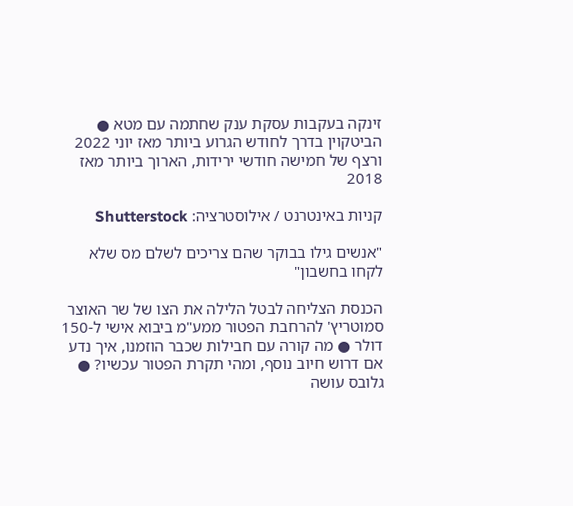זינקה בעקבות עסקת ענק שחתמה עם מטא ● הביטקוין בדרך לחודש הגרוע ביותר מאז יוני 2022 ורצף של חמישה חודשי ירידות, הארוך ביותר מאז 2018

קניות באינטרנט / אילוסטרציה: Shutterstock

"אנשים גילו בבוקר שהם צריכים לשלם מס שלא לקחו בחשבון"

הכנסת הצליחה לבטל הלילה את הצו של שר האוצר סמוטריץ' להרחבת הפטור ממע"מ ביבוא אישי ל-150 דולר ● מה קורה עם חבילות שכבר הוזמנו, איך נדע אם דרוש חיוב נוסף, ומהי תקרת הפטור עכשיו? ● גלובס עושה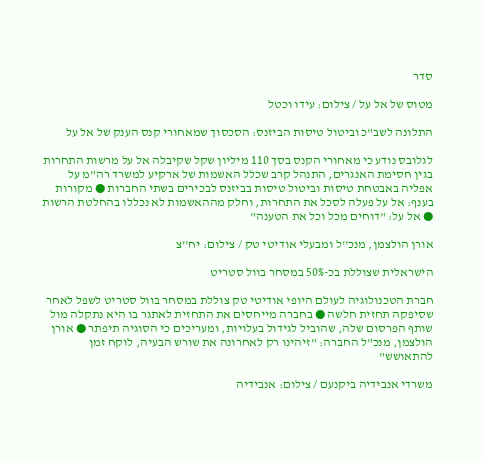סדר

מטוס של אל על / צילום: עידו וכטל

התלונה לשב"כ וביטול טיסות הביזנס: הסכסוך שמאחורי קנס הענק של אל על

לגלובס נודע כי מאחורי הקנס בסך 110 מיליון שקל שקיבלה אל על מרשות התחרות בגין חסימת האנגרים, התנהל קרב שכלל האשמות של ארקיע למשרד רה"מ על אפליה באבטחת טיסות וביטול טיסות בביזנס לבכירים בשתי החברות ● מקורות בענף: אל על פעלה לסכל את התחרות, וחלק מההאשמות לא נכללו בהחלטת הרשות ● אל על: "דוחים מכל וכל את הטענה"

אורן הולצמן, מנכ''ל ומבעלי אודיטי טק / צילום: יח''צ

הישראלית שצוללת בכ-50% במסחר בוול סטריט

חברת הטכנולוגיה לעולם היופי אודיטי טק צוללת במסחר בוול סטריט לשפל לאחר שסיפקה תחזית חלשה ● בחברה מייחסים את התחזית לאתגר בו היא נתקלה מול שותף הפרסום שלה, שהוביל לגידול בעלויות, ומעריכים כי הסוגיה תיפתר ● אורן הולצמן, מנכ"ל החברה: "זיהינו רק לאחרונה את שורש הבעיה, לוקח זמן להתאושש"

משרדי אנבידיה ביקנעם / צילום: אנבידיה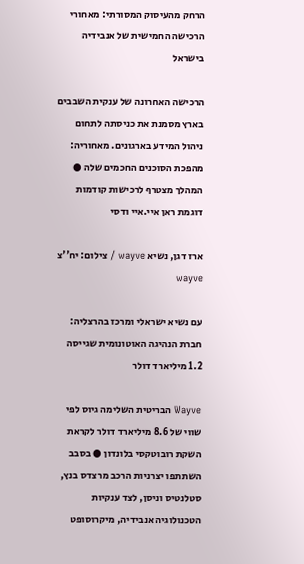הרחק מהעיסוק המסורתי: מאחורי הרכישה החמישית של אנבידיה בישראל

הרכישה האחרונה של ענקית השבבים בארץ מסמנת את כניסתה לתחום ניהול המידע בארגונים. מאחוריה: מהפכת הסוכנים החכמים שלה ● המהלך מצטרף לרכישות קודמות דוגמת ראן איי.איי ודסי

ארז דגן, נשיא wayve / צילום: יח''צ wayve

עם נשיא ישראלי ומרכז בהרצליה: חברת הנהיגה האוטונומית שגייסה 1.2 מיליארד דולר

Wayve הבריטית השלימה גיוס לפי שווי של 8.6 מיליארד דולר לקראת השקת רובוטקסי בלונדון ● בסבב השתתפו יצרניות הרכב מרצדס בנץ, סטלנטיס וניסן, לצד ענקיות הטכנולוגיה אנבידיה, מיקרוסופט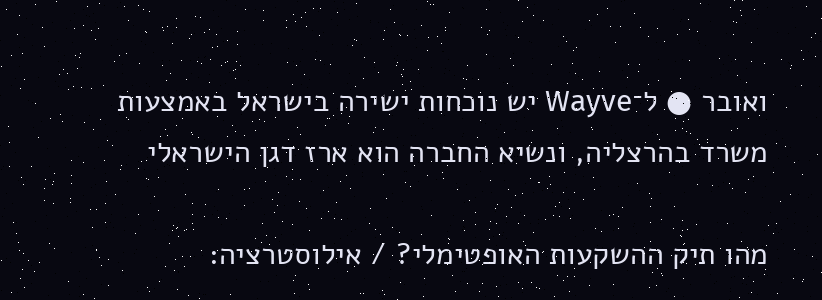ואובר ● ל־Wayve יש נוכחות ישירה בישראל באמצעות משרד בהרצליה, ונשיא החברה הוא ארז דגן הישראלי

מהו תיק ההשקעות האופטימלי? / אילוסטרציה: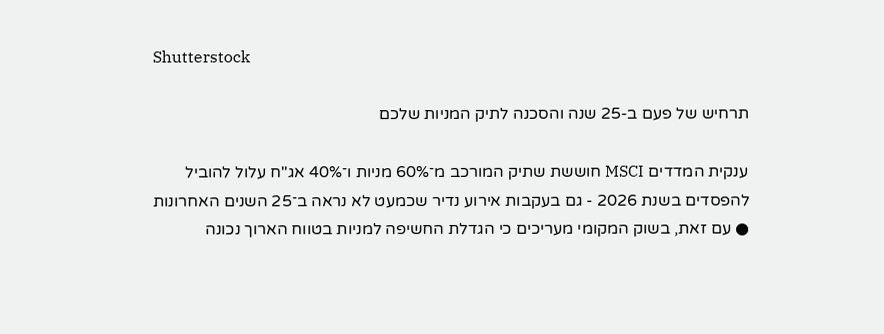Shutterstock

תרחיש של פעם ב-25 שנה והסכנה לתיק המניות שלכם

ענקית המדדים MSCI חוששת שתיק המורכב מ־60% מניות ו־40% אג"ח עלול להוביל להפסדים בשנת 2026 - גם בעקבות אירוע נדיר שכמעט לא נראה ב־25 השנים האחרונות ● עם זאת, בשוק המקומי מעריכים כי הגדלת החשיפה למניות בטווח הארוך נכונה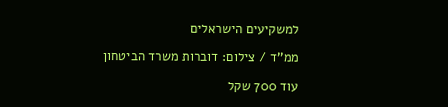למשקיעים הישראלים

ממ''ד / צילום: דוברות משרד הביטחון

עוד 700 שקל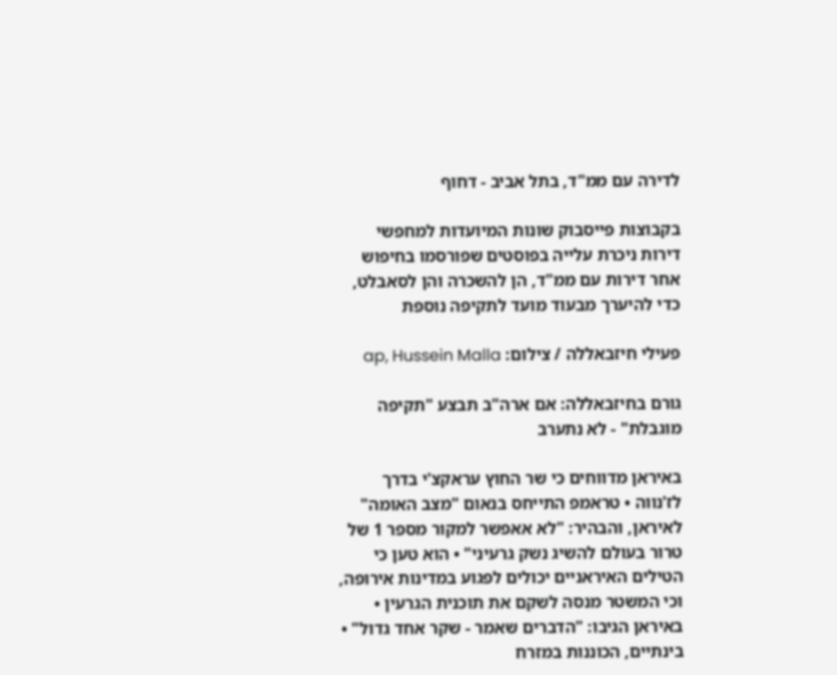לדירה עם ממ"ד, בתל אביב - דחוף

בקבוצות פייסבוק שונות המיועדות למחפשי דירות ניכרת עלייה בפוסטים שפורסמו בחיפוש אחר דירות עם ממ"ד, הן להשכרה והן לסאבלט, כדי להיערך מבעוד מועד לתקיפה נוספת

פעילי חיזבאללה / צילום: ap, Hussein Malla

גורם בחיזבאללה: אם ארה"ב תבצע "תקיפה מוגבלת" - לא נתערב

באיראן מדווחים כי שר החוץ עראקצ'י בדרך לז'נווה • טראמפ התייחס בנאום "מצב האומה" לאיראן, והבהיר: "לא אאפשר למקור מספר 1 של טרור בעולם להשיג נשק גרעיני" • הוא טען כי הטילים האיראניים יכולים לפגוע במדינות אירופה, וכי המשטר מנסה לשקם את תוכנית הגרעין • באיראן הגיבו: "הדברים שאמר - שקר אחד גדול" • בינתיים, הכוננות במזרח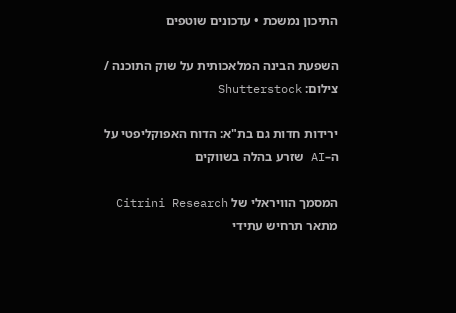התיכון נמשכת • עדכונים שוטפים

השפעת הבינה המלאכותית על שוק התוכנה / צילום: Shutterstock

ירידות חדות גם בת"א: הדוח האפוקליפטי על ה–AI שזרע בהלה בשווקים

המסמך הוויראלי של Citrini Research מתאר תרחיש עתידי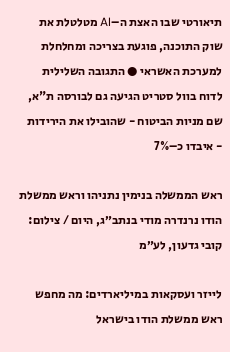תיאורטי שבו האצת ה–AI מטלטלת את שוק התוכנה, פוגעת בצריכה ומחלחלת למערכת האשראי ● התגובה השלילית לדוח בוול סטריט הגיעה גם לבורסה ת"א, שם מניות הביטוח - שהובילו את הירידות - איבדו כ–7%

ראש הממשלה בנימין נתניהו וראש ממשלת הודו נרנדרה מודי בנתב״ג, היום / צילום: קובי גדעון, לע״מ

לייזר ועסקאות במיליארדים: מה מחפש ראש ממשלת הודו בישראל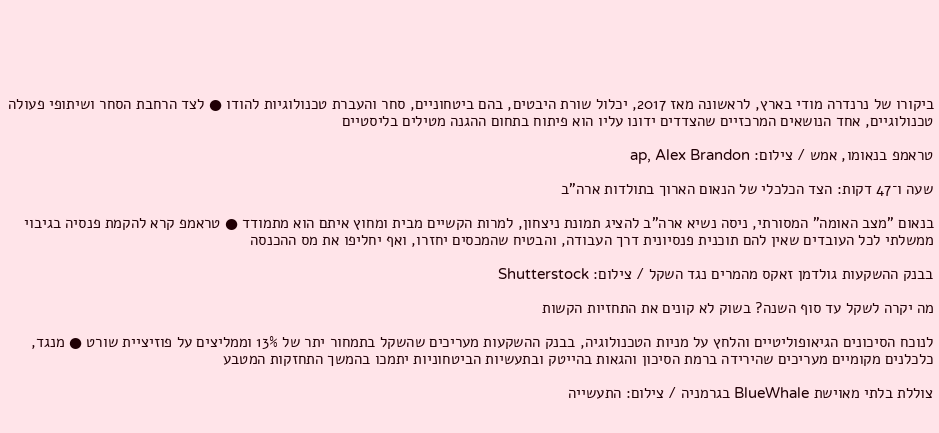ביקורו של נרנדרה מודי בארץ, לראשונה מאז 2017, יכלול שורת היבטים, בהם ביטחוניים, סחר והעברת טכנולוגיות להודו ● לצד הרחבת הסחר ושיתופי פעולה טכנולוגיים, אחד הנושאים המרכזיים שהצדדים ידונו עליו הוא פיתוח בתחום ההגנה מטילים בליסטיים

טראמפ בנאומו, אמש / צילום: ap, Alex Brandon

שעה ו־47 דקות: הצד הכלכלי של הנאום הארוך בתולדות ארה"ב

בנאום "מצב האומה" המסורתי, ניסה נשיא ארה"ב להציג תמונת ניצחון, למרות הקשיים מבית ומחוץ איתם הוא מתמודד ● טראמפ קרא להקמת פנסיה בגיבוי ממשלתי לכל העובדים שאין להם תוכנית פנסיונית דרך העבודה, והבטיח שהמכסים יחזרו, ואף יחליפו את מס ההכנסה

בבנק ההשקעות גולדמן זאקס מהמרים נגד השקל / צילום: Shutterstock

מה יקרה לשקל עד סוף השנה? בשוק לא קונים את התחזיות הקשות

לנוכח הסיכונים הגיאופוליטיים והלחץ על מניות הטכנולוגיה, בבנק ההשקעות מעריכים שהשקל בתמחור יתר של 13% וממליצים על פוזיציית שורט ● מנגד, כלכלנים מקומיים מעריכים שהירידה ברמת הסיכון והגאות בהייטק ובתעשיות הביטחוניות יתמכו בהמשך התחזקות המטבע

צוללת בלתי מאוישת BlueWhale בגרמניה / צילום: התעשייה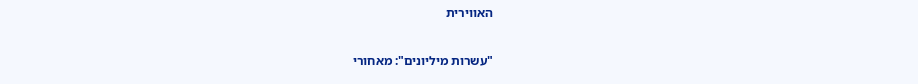האווירית

"עשרות מיליונים": מאחורי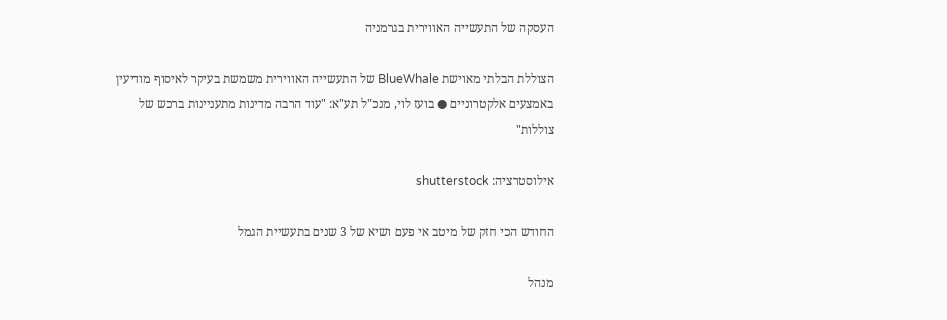העסקה של התעשייה האווירית בגרמניה

הצוללת הבלתי מאוישת BlueWhale של התעשייה האווירית משמשת בעיקר לאיסוף מודיעין באמצעים אלקטרוניים ● בועז לוי, מנכ"ל תע"א: "עוד הרבה מדינות מתעניינות ברכש של צוללות"

אילוסטרציה: shutterstock

החודש הכי חזק של מיטב אי פעם ושיא של 3 שנים בתעשיית הגמל

מנהל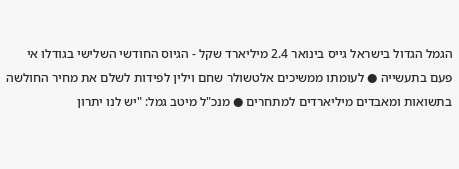הגמל הגדול בישראל גייס בינואר 2.4 מיליארד שקל - הגיוס החודשי השלישי בגודלו אי פעם בתעשייה ● לעומתו ממשיכים אלטשולר שחם וילין לפידות לשלם את מחיר החולשה בתשואות ומאבדים מיליארדים למתחרים ● מנכ"ל מיטב גמל: "יש לנו יתרון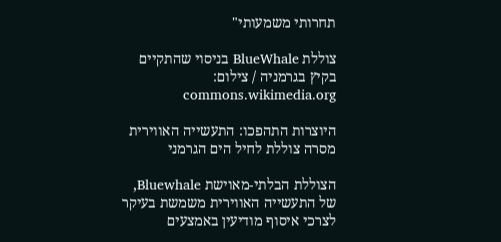תחרותי משמעותי"

צוללת BlueWhale בניסוי שהתקיים בקיץ בגרמניה / צילום: commons.wikimedia.org

היוצרות התהפכו: התעשייה האווירית מסרה צוללת לחיל הים הגרמני

הצוללת הבלתי-מאוישת Bluewhale, של התעשייה האווירית משמשת בעיקר לצרכי איסוף מודיעין באמצעים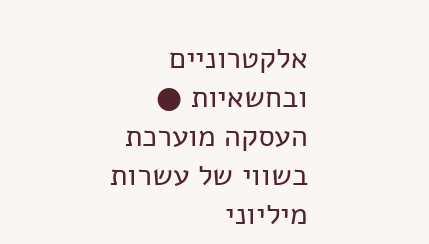אלקטרוניים ובחשאיות ● העסקה מוערכת בשווי של עשרות מיליוני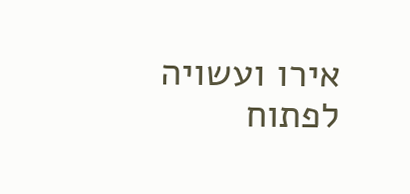אירו ועשויה לפתוח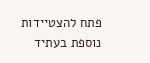פתח להצטיידות נוספת בעתיד